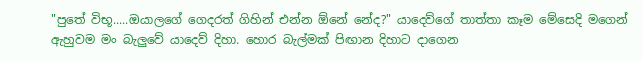"පුතේ විභූ.....ඔයාලගේ ගෙදරත් ගිහින් එන්න ඕනේ නේද?" යාදෙව්ගේ තාත්තා කෑම මේසෙදි මගෙන් ඇහුවම මං බැලුවේ යාදෙව් දිහා. හොර බැල්මක් පිඟාන දිහාට දාගෙන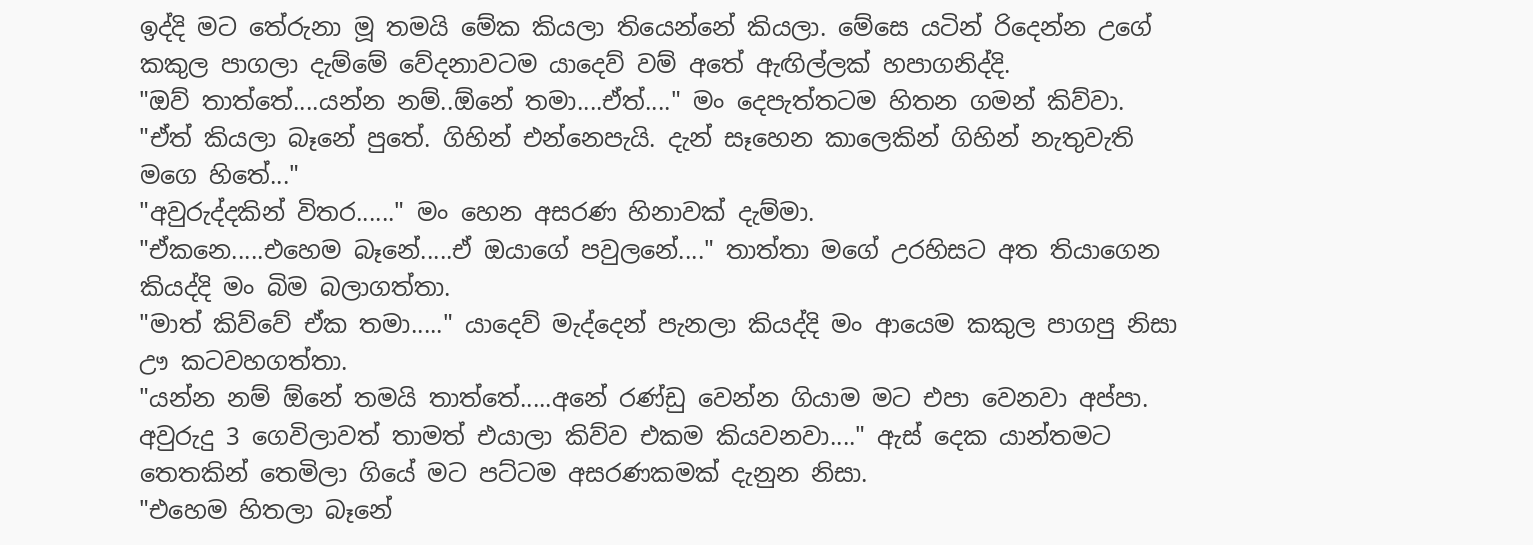ඉද්දි මට තේරුනා මූ තමයි මේක කියලා තියෙන්නේ කියලා. මේසෙ යටින් රිදෙන්න උගේ කකුල පාගලා දැම්මේ වේදනාවටම යාදෙව් වම් අතේ ඇඟිල්ලක් හපාගනිද්දි.
"ඔව් තාත්තේ....යන්න නම්..ඕනේ තමා....ඒත්...." මං දෙපැත්තටම හිතන ගමන් කිව්වා.
"ඒත් කියලා බෑනේ පුතේ. ගිහින් එන්නෙපැයි. දැන් සෑහෙන කාලෙකින් ගිහින් නැතුවැති මගෙ හිතේ..."
"අවුරුද්දකින් විතර......" මං හෙන අසරණ හිනාවක් දැම්මා.
"ඒකනෙ.....එහෙම බෑනේ.....ඒ ඔයාගේ පවුලනේ...." තාත්තා මගේ උරහිසට අත තියාගෙන කියද්දි මං බිම බලාගත්තා.
"මාත් කිව්වේ ඒක තමා....." යාදෙව් මැද්දෙන් පැනලා කියද්දි මං ආයෙම කකුල පාගපු නිසා ඌ කටවහගත්තා.
"යන්න නම් ඕනේ තමයි තාත්තේ.....අනේ රණ්ඩු වෙන්න ගියාම මට එපා වෙනවා අප්පා. අවුරුදු 3 ගෙවිලාවත් තාමත් එයාලා කිව්ව එකම කියවනවා...." ඇස් දෙක යාන්තමට තෙතකින් තෙමිලා ගියේ මට පට්ටම අසරණකමක් දැනුන නිසා.
"එහෙම හිතලා බෑනේ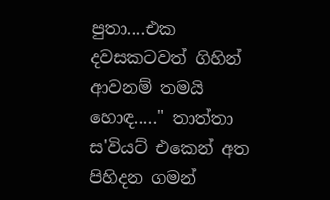පුතා....එක දවසකටවත් ගිහින් ආවනම් තමයි හොඳ....." තාත්තා ස'වියට් එකෙන් අත පිහිදන ගමන්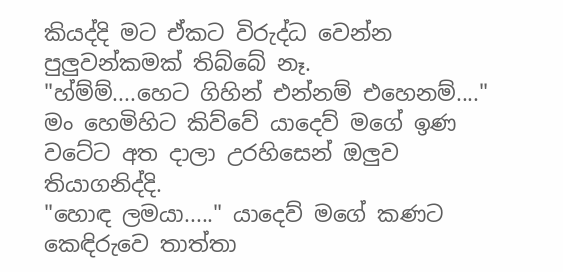කියද්දි මට ඒකට විරුද්ධ වෙන්න පුලුවන්කමක් තිබ්බේ නෑ.
"හ්ම්ම්....හෙට ගිහින් එන්නම් එහෙනම්...." මං හෙමිහිට කිව්වේ යාදෙව් මගේ ඉණ වටේට අත දාලා උරහිසෙන් ඔලුව තියාගනිද්දි.
"හොඳ ලමයා....." යාදෙව් මගේ කණට කෙඳිරුවෙ තාත්තා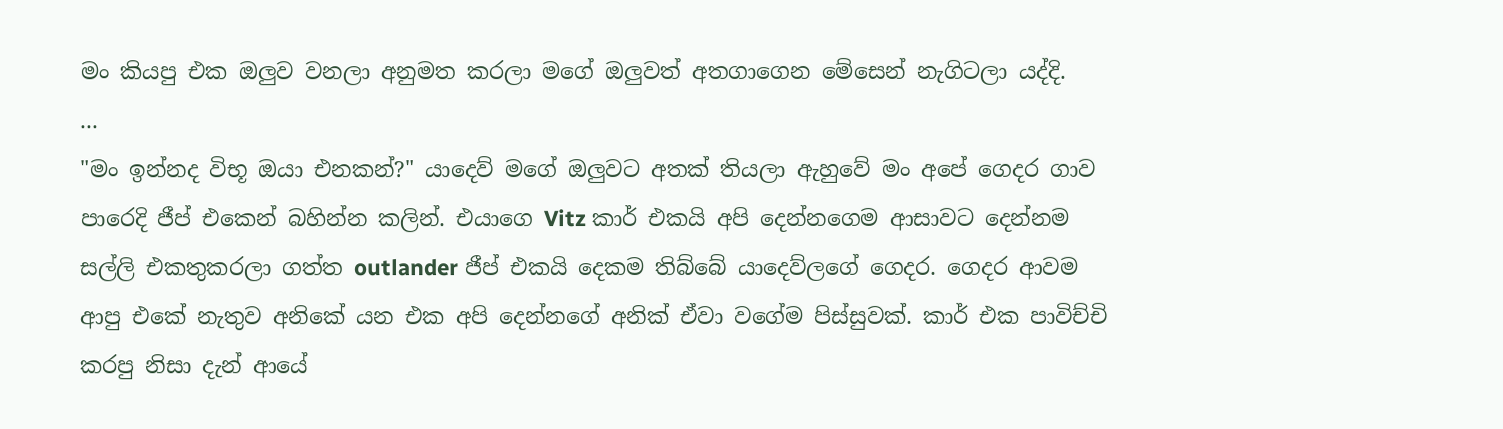මං කියපු එක ඔලුව වනලා අනුමත කරලා මගේ ඔලුවත් අතගාගෙන මේසෙන් නැගිටලා යද්දි.
...
"මං ඉන්නද විභූ ඔයා එනකන්?" යාදෙව් මගේ ඔලුවට අතක් තියලා ඇහුවේ මං අපේ ගෙදර ගාව පාරෙදි ජීප් එකෙන් බහින්න කලින්. එයාගෙ Vitz කාර් එකයි අපි දෙන්නගෙම ආසාවට දෙන්නම සල්ලි එකතුකරලා ගත්ත outlander ජීප් එකයි දෙකම තිබ්බේ යාදෙව්ලගේ ගෙදර. ගෙදර ආවම ආපු එකේ නැතුව අනිකේ යන එක අපි දෙන්නගේ අනික් ඒවා වගේම පිස්සුවක්. කාර් එක පාවිච්චි කරපු නිසා දැන් ආයේ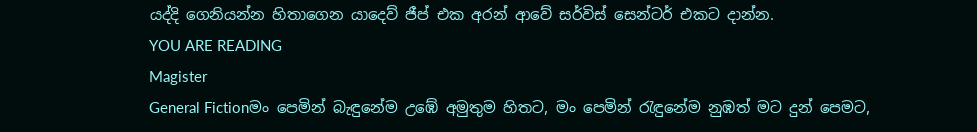යද්දි ගෙනියන්න හිතාගෙන යාදෙව් ජීප් එක අරන් ආවේ සර්විස් සෙන්ටර් එකට දාන්න.
YOU ARE READING
Magister
General Fictionමං පෙමින් බැඳුනේම උඹේ අමුතුම හිතට, මං පෙමින් රැඳුනේම නුඹත් මට දුන් පෙමට,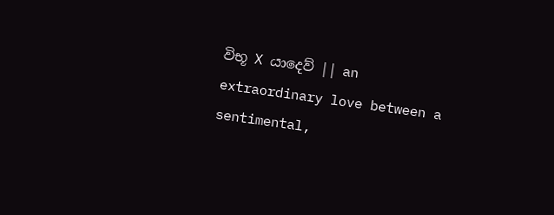විභූ X යාදෙව් || an extraordinary love between a sentimental,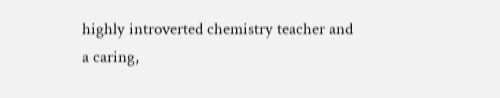highly introverted chemistry teacher and a caring,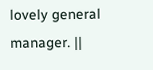lovely general manager. ||